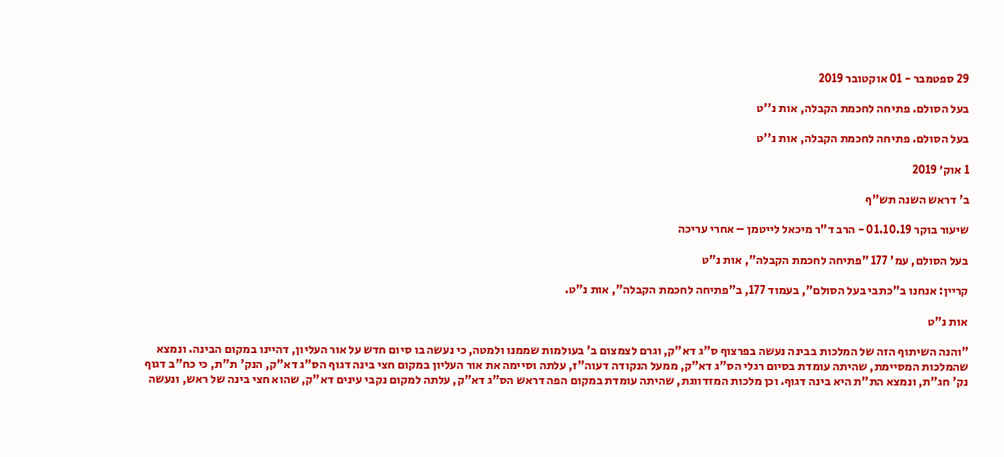29 ספטמבר - 01 אוקטובר 2019

בעל הסולם. פתיחה לחכמת הקבלה, אות נ''ט

בעל הסולם. פתיחה לחכמת הקבלה, אות נ''ט

1 אוק׳ 2019

ב' דראש השנה תש"ף

שיעור בוקר 01.10.19 - הרב ד"ר מיכאל לייטמן – אחרי עריכה

בעל הסולם, עמ' 177 "פתיחה לחכמת הקבלה", אות נ"ט

קריין: אנחנו ב"כתבי בעל הסולם", בעמוד 177, ב"פתיחה לחכמת הקבלה", אות נ"ט.

אות נ"ט

"והנה השיתוף הזה של המלכות בבינה נעשה בפרצוף ס"ג דא"ק, וגרם לצמצום ב' בעולמות שממנו ולמטה, כי נעשה בו סיום חדש על אור העליון, דהיינו במקום הבינה. ונמצא שהמלכות המסיימת, שהיתה עומדת בסיום רגלי הס"ג דא"ק, ממעל הנקודה דעוה"ז, עלתה וסיימה את אור העליון במקום חצי בינה דגוף הס"ג דא"ק, הנק' ת"ת, כי כח"ב דגוף נק' חג"ת, ונמצא הת"ת היא בינה דגוף. וכן מלכות המזדווגת, שהיתה עומדת במקום הפה דראש הס"ג דא"ק, עלתה למקום נקבי עינים דא"ק, שהוא חצי בינה של ראש, ונעשה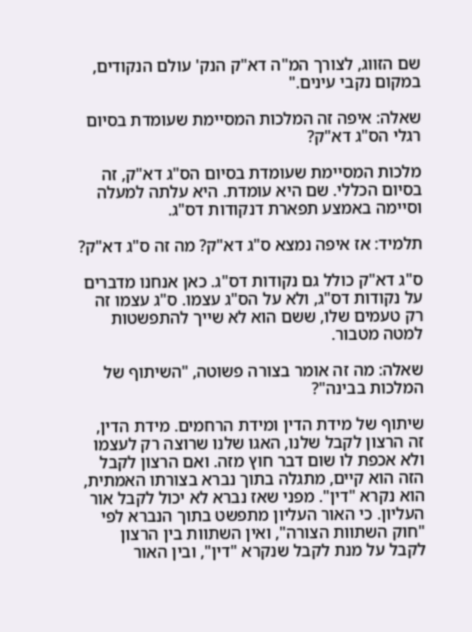שם הזווג, לצורך המ"ה דא"ק הנק' עולם הנקודים, במקום נקבי עינים."

שאלה: איפה זה המלכות המסיימת שעומדת בסיום רגלי הס"ג דא"ק?

מלכות המסיימת שעומדת בסיום הס"ג דא"ק, זה בסיום הכללי. שם היא עומדת. היא עלתה למעלה וסיימה באמצע תפארת דנקודות דס"ג.

תלמיד: אז איפה נמצא ס"ג דא"ק? מה זה ס"ג דא"ק?

ס"ג דא"ק כולל גם נקודות דס"ג. כאן אנחנו מדברים על נקודות דס"ג, ולא על הס"ג עצמו. ס"ג עצמו זה רק טעמים שלו, ששם הוא לא שייך להתפשטות למטה מטבור.

שאלה: מה זה אומר בצורה פשוטה, "השיתוף של המלכות בבינה"?

שיתוף של מידת הדין ומידת הרחמים. מידת הדין, זה הרצון לקבל שלנו, האגו שלנו שרוצה רק לעצמו ולא אכפת לו שום דבר חוץ מזה. ואם הרצון לקבל הזה הוא קיים, מתגלה בתוך נברא בצורתו האמתית, הוא נקרא "דין". מפני שאז נברא לא יכול לקבל אור העליון. כי האור העליון מתפשט בתוך הנברא לפי "חוק השתוות הצורה", ואין השתוות בין הרצון לקבל על מנת לקבל שנקרא "דין", ובין האור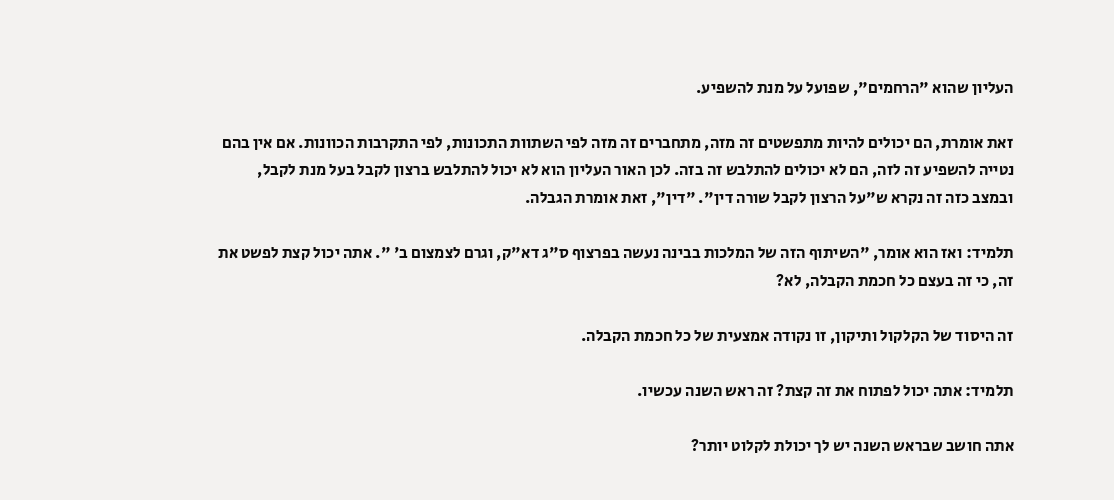העליון שהוא "הרחמים", שפועל על מנת להשפיע.

זאת אומרת, הם יכולים להיות מתפשטים זה מזה, מתחברים זה מזה לפי השתוות התכונות, לפי התקרבות הכוונות. אם אין בהם נטייה להשפיע זה לזה, הם לא יכולים להתלבש זה בזה. לכן האור העליון הוא לא יכול להתלבש ברצון לקבל בעל מנת לקבל, ובמצב כזה זה נקרא ש"על הרצון לקבל שורה דין". "דין", זאת אומרת הגבלה.

תלמיד: ואז הוא אומר, "השיתוף הזה של המלכות בבינה נעשה בפרצוף ס"ג דא"ק, וגרם לצמצום ב' ". אתה יכול קצת לפשט את זה, כי זה בעצם כל חכמת הקבלה, לא?

זה היסוד של הקלקול ותיקון, זו נקודה אמצעית של כל חכמת הקבלה.

תלמיד: אתה יכול לפתוח את זה קצת? זה ראש השנה עכשיו.

אתה חושב שבראש השנה יש לך יכולת לקלוט יותר?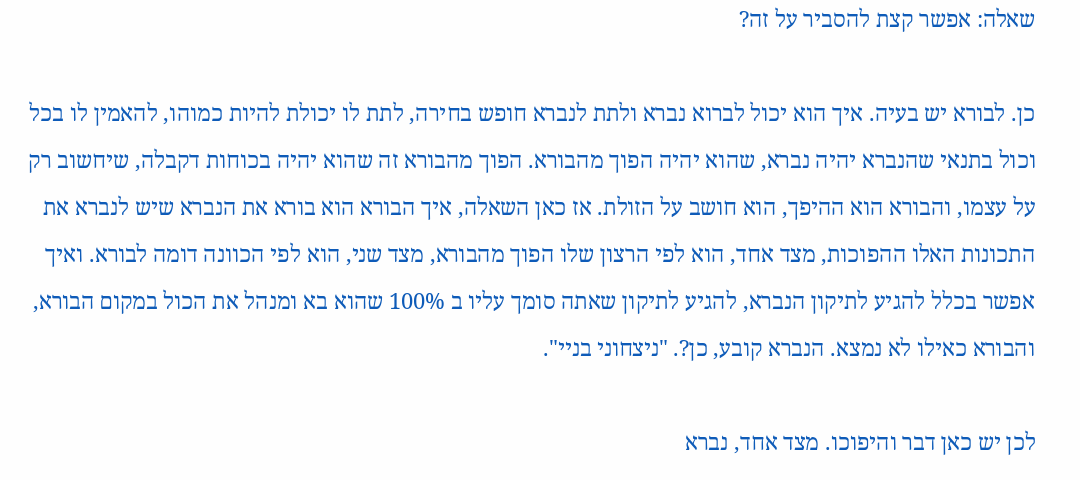שאלה: אפשר קצת להסביר על זה?

כן. לבורא יש בעיה. איך הוא יכול לברוא נברא ולתת לנברא חופש בחירה, לתת לו יכולת להיות כמוהו, להאמין לו בכל וכול בתנאי שהנברא יהיה נברא, שהוא יהיה הפוך מהבורא. הפוך מהבורא זה שהוא יהיה בכוחות דקבלה, שיחשוב רק על עצמו, והבורא הוא ההיפך, הוא חושב על הזולת. אז כאן השאלה, איך הבורא הוא בורא את הנברא שיש לנברא את התכונות האלו ההפוכות, מצד אחד, הוא לפי הרצון שלו הפוך מהבורא, מצד שני, הוא לפי הכוונה דומה לבורא. ואיך אפשר בכלל להגיע לתיקון הנברא, להגיע לתיקון שאתה סומך עליו ב 100% שהוא בא ומנהל את הכול במקום הבורא, והבורא כאילו לא נמצא. הנברא קובע, כן?. "ניצחוני בניי".

לכן יש כאן דבר והיפוכו. מצד אחד, נברא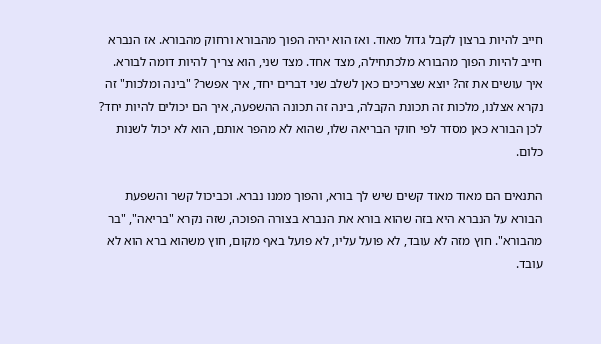חייב להיות ברצון לקבל גדול מאוד. ואז הוא יהיה הפוך מהבורא ורחוק מהבורא. אז הנברא חייב להיות הפוך מהבורא מלכתחילה, מצד אחד. מצד שני, הוא צריך להיות דומה לבורא. איך עושים את זה? יוצא שצריכים כאן לשלב שני דברים יחד, איך אפשר? "בינה ומלכות" זה נקרא אצלנו, מלכות זה תכונת הקבלה, בינה זה תכונה ההשפעה, איך הם יכולים להיות יחד? לכן הבורא כאן מסדר לפי חוקי הבריאה שלו, שהוא לא מהפר אותם, הוא לא יכול לשנות כלום.

התנאים הם מאוד מאוד קשים שיש לך בורא, והפוך ממנו נברא. וכביכול קשר והשפעת הבורא על הנברא היא בזה שהוא בורא את הנברא בצורה הפוכה, שזה נקרא "בריאה", "בר מהבורא". חוץ מזה לא עובד, לא פועל עליו, לא פועל באף מקום, חוץ משהוא ברא הוא לא עובד.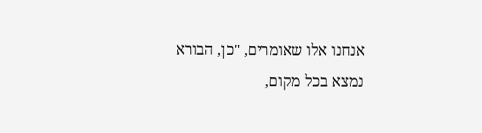אנחנו אלו שאומרים, "כן, הבורא נמצא בכל מקום,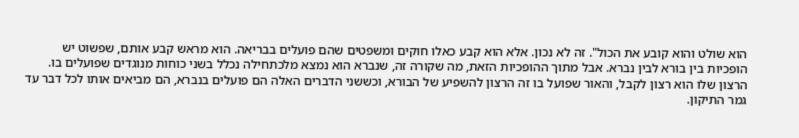הוא שולט והוא קובע את הכול". זה לא נכון. אלא הוא קבע כאלו חוקים ומשפטים שהם פועלים בבריאה. הוא מראש קבע אותם, שפשוט יש הופכיות בין בורא לבין נברא. אבל מתוך ההופכיות הזאת, מה שקורה זה, שנברא הוא נמצא מלכתחילה נכלל בשני כוחות מנוגדים שפועלים בו. הרצון שלו הוא רצון לקבל, והאור שפועל בו זה הרצון להשפיע של הבורא, וכששני הדברים האלה הם פועלים בנברא, הם מביאים אותו לכל דבר עד גמר התיקון.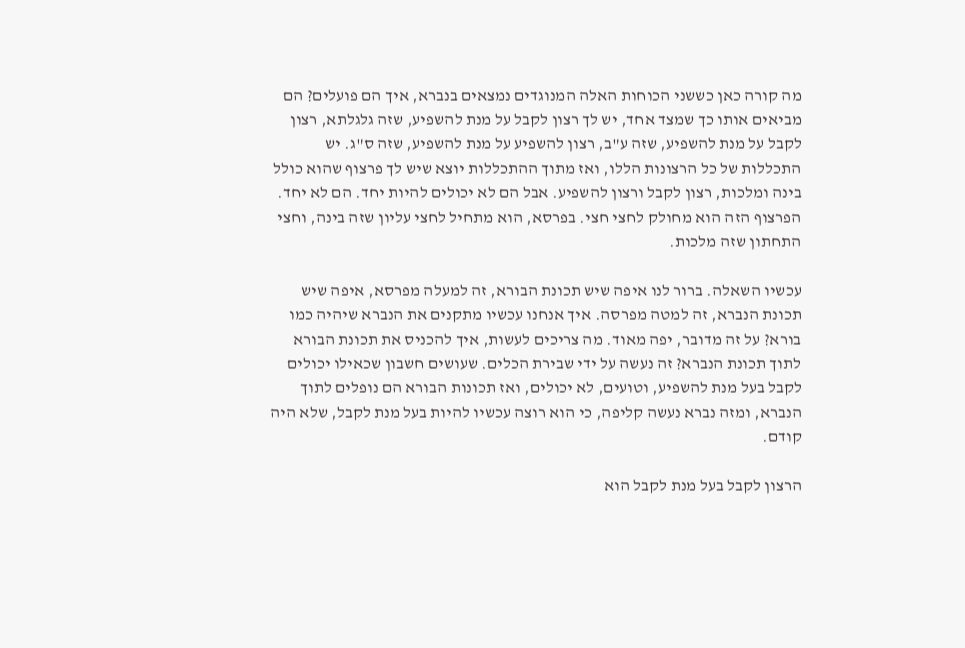מה קורה כאן כששני הכוחות האלה המנוגדים נמצאים בנברא, איך הם פועלים? הם מביאים אותו כך שמצד אחד, יש לך רצון לקבל על מנת להשפיע, שזה גלגלתא, רצון לקבל על מנת להשפיע, שזה ע"ב, רצון להשפיע על מנת להשפיע, שזה ס"ג. יש התכללות של כל הרצונות הללו, ואז מתוך ההתכללות יוצא שיש לך פרצוף שהוא כולל בינה ומלכות, רצון לקבל ורצון להשפיע. אבל הם לא יכולים להיות יחד. הם לא יחד. הפרצוף הזה הוא מחולק לחצי חצי. בפרסא, הוא מתחיל לחצי עליון שזה בינה, וחצי התחתון שזה מלכות.

עכשיו השאלה. ברור לנו איפה שיש תכונת הבורא, זה למעלה מפרסא, איפה שיש תכונת הנברא, זה למטה מפרסה. איך אנחנו עכשיו מתקנים את הנברא שיהיה כמו בורא? על זה מדובר, יפה מאוד. מה צריכים לעשות, איך להכניס את תכונת הבורא לתוך תכונת הנברא? זה נעשה על ידי שבירת הכלים. שעושים חשבון שכאילו יכולים לקבל בעל מנת להשפיע, וטועים, לא יכולים, ואז תכונות הבורא הם נופלים לתוך הנברא, ומזה נברא נעשה קליפה, כי הוא רוצה עכשיו להיות בעל מנת לקבל, שלא היה קודם.

הרצון לקבל בעל מנת לקבל הוא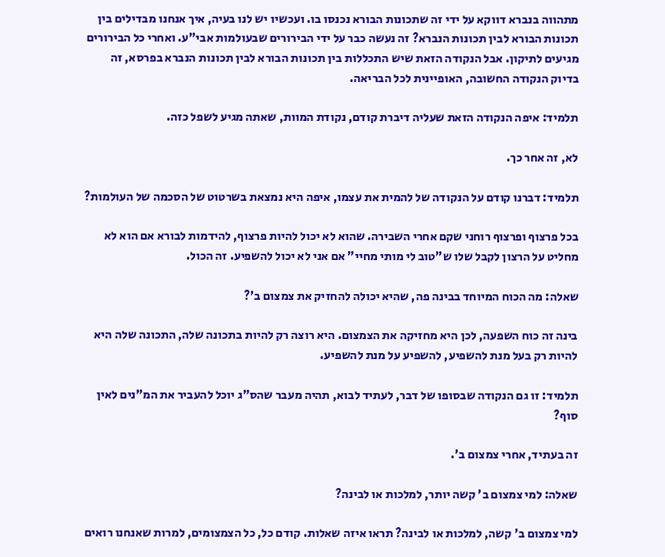מתהווה בנברא דווקא על ידי זה שתכונות הבורא נכנסו בו. ועכשיו יש לנו בעיה, איך אנחנו מבדילים בין תכונות הבורא לבין תכונות הנברא? זה נעשה כבר על ידי הבירורים שבעולמות אבי"ע. ואחרי כל הבירורים מגיעים לתיקון. אבל הנקודה הזאת שיש התכללות בין תכונות הבורא לבין תכונות הנברא בפרסא, זה בדיוק הנקודה החשובה, האופיינית לכל הבריאה.

תלמיד: איפה הנקודה הזאת שעליה דיברת קודם, נקודת המוות, שאתה מגיע לשפל כזה.

לא, זה אחר כך.

תלמיד: דברנו קודם על הנקודה של להמית את עצמו, איפה היא נמצאת בשרטוט של הסכמה של העולמות?

בכל פרצוף ופרצוף רוחני שקם אחרי השבירה. שהוא לא יכול להיות פרצוף, להידמות לבורא אם הוא לא מחליט על הרצון לקבל שלו ש"טוב לי מותי מחיי" אם אני לא יכול להשפיע. זה הכול.

שאלה: מה הכוח המיוחד בבינה פה, שהיא יכולה להחזיק את צמצום ב'?

בינה זה כוח השפעה, לכן היא מחזיקה את הצמצום. היא רוצה רק להיות בתכונה שלה, התכונה שלה היא להיות רק בעל מנת להשפיע, להשפיע על מנת להשפיע.

תלמיד: זו גם הנקודה שבסופו של דבר, לעתיד לבוא, תהיה מעבר שהס"ג יוכל להעביר את המ"נים לאין סוף?

זה בעתיד, אחרי צמצום ב'.

שאלה: למי צמצום ב' קשה יותר, למלכות או לבינה?

למי צמצום ב' קשה, למלכות או לבינה? תראו איזה שאלות. קודם כל, כל הצמצומים, למרות שאנחנו רואים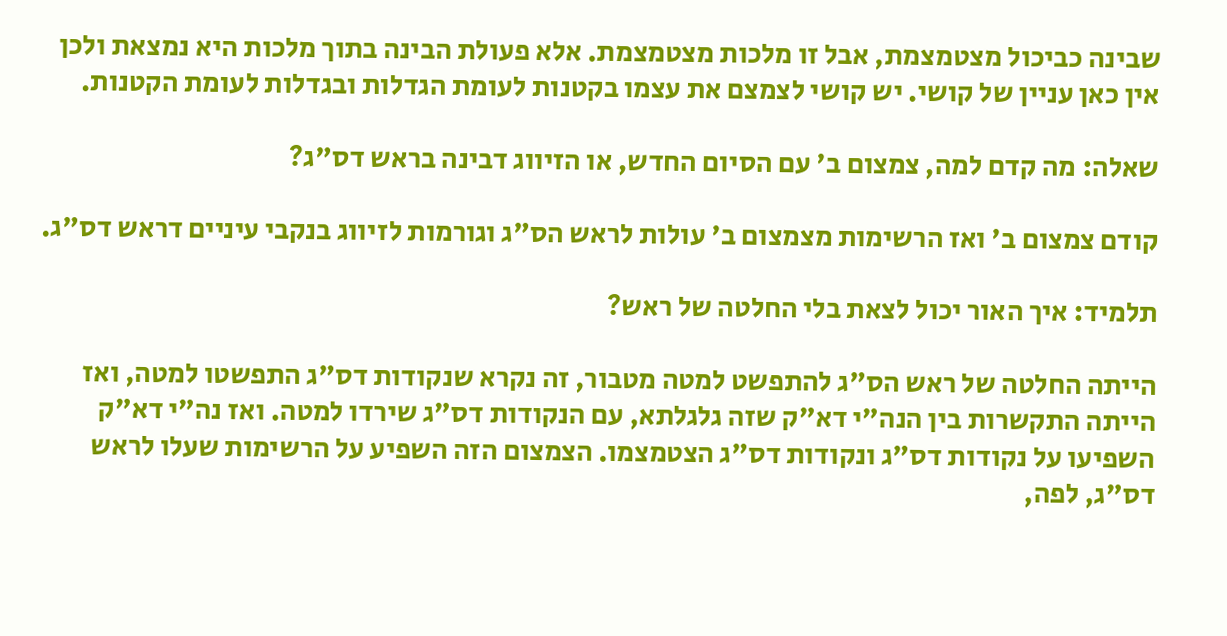שבינה כביכול מצטמצמת, אבל זו מלכות מצטמצמת. אלא פעולת הבינה בתוך מלכות היא נמצאת ולכן אין כאן עניין של קושי. יש קושי לצמצם את עצמו בקטנות לעומת הגדלות ובגדלות לעומת הקטנות.

שאלה: מה קדם למה, צמצום ב' עם הסיום החדש, או הזיווג דבינה בראש דס"ג?

קודם צמצום ב' ואז הרשימות מצמצום ב' עולות לראש הס"ג וגורמות לזיווג בנקבי עיניים דראש דס"ג.

תלמיד: איך האור יכול לצאת בלי החלטה של ראש?

הייתה החלטה של ראש הס"ג להתפשט למטה מטבור, זה נקרא שנקודות דס"ג התפשטו למטה, ואז הייתה התקשרות בין הנה"י דא"ק שזה גלגלתא, עם הנקודות דס"ג שירדו למטה. ואז נה"י דא"ק השפיעו על נקודות דס"ג ונקודות דס"ג הצטמצמו. הצמצום הזה השפיע על הרשימות שעלו לראש דס"ג, לפה,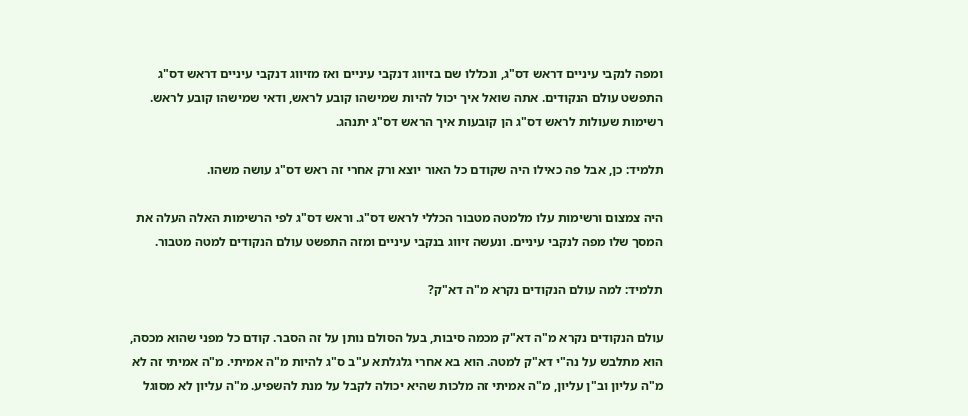ומפה לנקבי עיניים דראש דס"ג, ונכללו שם בזיווג דנקבי עיניים ואז מזיווג דנקבי עיניים דראש דס"ג התפשט עולם הנקודים. אתה שואל איך יכול להיות שמישהו קובע לראש, ודאי שמישהו קובע לראש. רשימות שעולות לראש דס"ג הן קובעות איך הראש דס"ג יתנהג.

תלמיד: כן, אבל פה כאילו היה שקודם כל האור יוצא ורק אחרי זה ראש דס"ג עושה משהו.

היה צמצום ורשימות עלו מלמטה מטבור הכללי לראש דס"ג. וראש דס"ג לפי הרשימות האלה העלה את המסך שלו מפה לנקבי עיניים. ונעשה זיווג בנקבי עיניים ומזה התפשט עולם הנקודים למטה מטבור.

תלמיד: למה עולם הנקודים נקרא מ"ה דא"ק?

עולם הנקודים נקרא מ"ה דא"ק מכמה סיבות, בעל הסולם נותן על זה הסבר. קודם כל מפני שהוא מכסה, הוא מתלבש על נה"י דא"ק למטה. הוא בא אחרי גלגלתא ע"ב ס"ג להיות מ"ה אמיתי. מ"ה אמיתי זה לא מ"ה עליון וב"ן עליון, מ"ה אמיתי זה מלכות שהיא יכולה לקבל על מנת להשפיע. מ"ה עליון לא מסוגל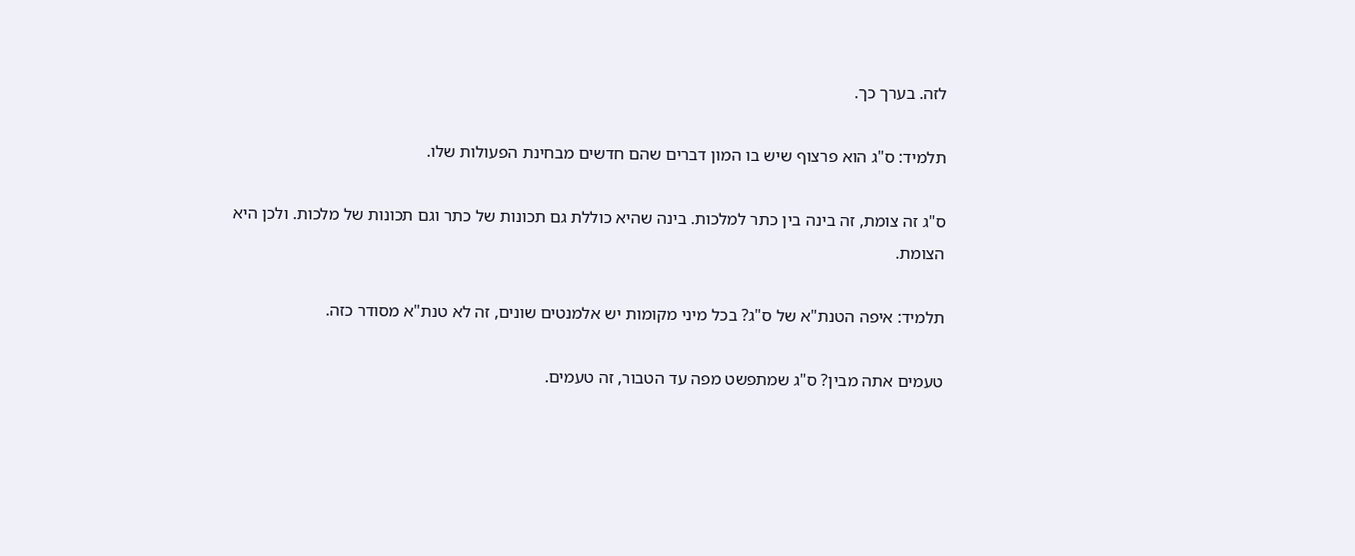לזה. בערך כך.

תלמיד: ס"ג הוא פרצוף שיש בו המון דברים שהם חדשים מבחינת הפעולות שלו.

ס"ג זה צומת, זה בינה בין כתר למלכות. בינה שהיא כוללת גם תכונות של כתר וגם תכונות של מלכות. ולכן היא הצומת.

תלמיד: איפה הטנת"א של ס"ג? בכל מיני מקומות יש אלמנטים שונים, זה לא טנת"א מסודר כזה.

טעמים אתה מבין? ס"ג שמתפשט מפה עד הטבור, זה טעמים.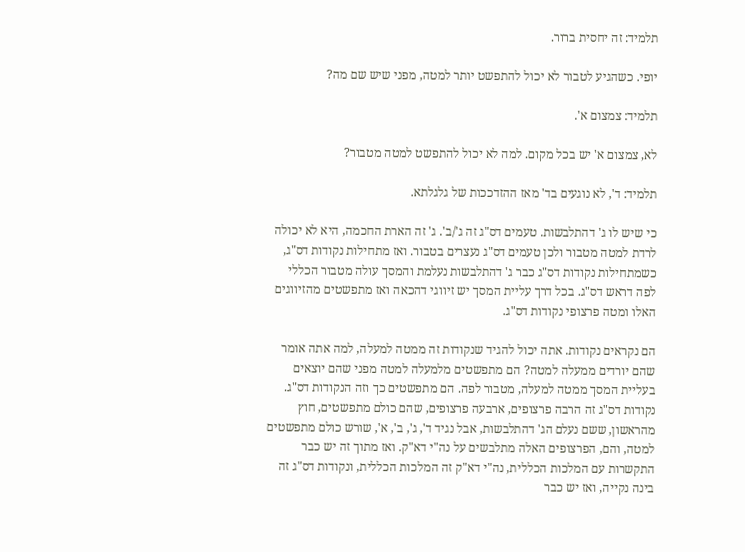תלמיד: זה יחסית ברור.

יופי. כשהגיע לטבור לא יכול להתפשט יותר למטה, מפני שיש שם מה?

תלמיד: צמצום א'.

לא, צמצום א' יש בכל מקום. למה לא יכול להתפשט למטה מטבור?

תלמיד: ד', לא נוגעים בד' מאז ההזדככות של גלגלתא.

כי שיש לו ג' דהתלבשות. טעמים דס"ג זה ג'/ב'. ג' זה הארת החכמה, היא לא יכולה לרדת למטה מטבור ולכן טעמים דס"ג נעצרים בטבור. ואז מתחילות נקודות דס"ג, כשמתחילות נקודות דס"ג כבר ג' דהתלבשות נעלמת והמסך עולה מטבור הכללי לפה דראש דס"ג. בכל דרך עליית המסך יש זיווגי דהכאה ואז מתפשטים מהזיווגים האלו ומטה פרצופי נקודות דס"ג.

הם נקראים נקודות. אתה יכול להגיד שנקודות זה ממטה למעלה, למה אתה אומר שהם יורדים ממעלה למטה? הם מתפשטים מלמעלה למטה מפני שהם יוצאים בעליית המסך ממטה למעלה, מטבור לפה. הם מתפשטים כך וזה הנקודות דס"ג. נקודות דס"ג זה הרבה פרצופים, ארבעה פרצופים, שהם כולם מתפשטים, חוץ מהראשון, ששם נעלם הג' דהתלבשות, אבל נגיד ד', ג', ב', א', שורש כולם מתפשטים למטה, והם, הפרצופים האלה מתלבשים על נה"י דא"ק. ואז מתוך זה יש כבר התקשרות עם המלכות הכללית, נה"י דא"ק זה המלכות הכללית, ונקודות דס"ג זה בינה נקייה, ואז יש כבר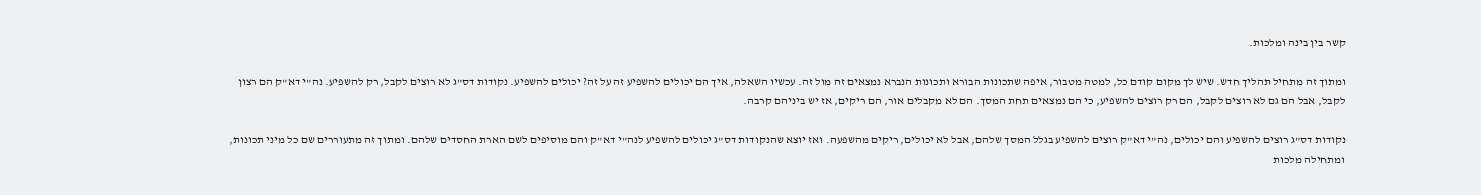קשר בין בינה ומלכות.

ומתוך זה מתחיל תהליך חדש. שיש לך מקום קודם כל, למטה מטבור, איפה שתכונות הבורא ותכונות הנברא נמצאים זה מול זה. עכשיו השאלה, איך הם יכולים להשפיע זה על זה? יכולים להשפיע. נקודות דס"ג לא רוצים לקבל, רק להשפיע. נה"י דא"ק הם רצון לקבל, אבל הם גם לא רוצים לקבל, הם רק רוצים להשפיע, כי הם נמצאים תחת המסך. הם לא מקבלים אור, הם ריקים, אז יש ביניהם קרבה.

נקודות דס"ג רוצים להשפיע והם יכולים, נה"י דא"ק רוצים להשפיע בגלל המסך שלהם, אבל לא יכולים, ריקים מהשפעה. ואז יוצא שהנקודות דס"ג יכולים להשפיע לנה"י דא"ק והם מוסיפים לשם הארת החסדים שלהם. ומתוך זה מתעוררים שם כל מיני תכונות, ומתחילה מלכות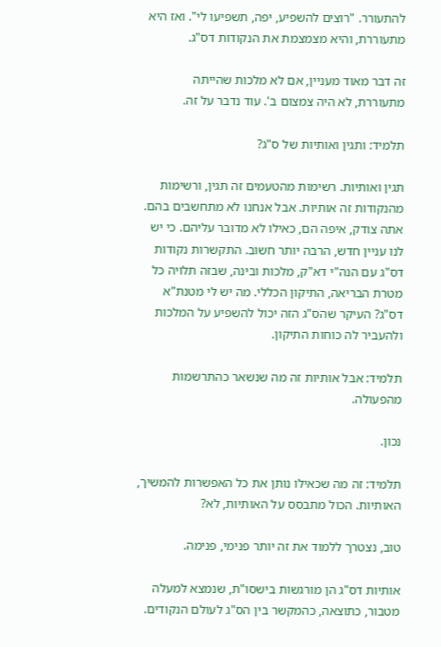להתעורר. "רוצים להשפיע, יפה, תשפיעו לי". ואז היא מתעוררת, והיא מצמצמת את הנקודות דס"ג.

זה דבר מאוד מעניין, אם לא מלכות שהייתה מתעוררת, לא היה צמצום ב'. עוד נדבר על זה.

תלמיד: ותגין ואותיות של ס"ג?

תגין ואותיות. רשימות מהטעמים זה תגין, ורשימות מהנקודות זה אותיות. אבל אנחנו לא מתחשבים בהם. אתה צודק, איפה הם, כאילו לא מדובר עליהם. כי יש לנו עניין חדש, הרבה יותר חשוב. התקשרות נקודות דס"ג עם הנה"י דא"ק, מלכות ובינה, שבזה תלויה כל מטרת הבריאה, התיקון הכללי. מה יש לי מטנת"א דס"ג? העיקר שהס"ג הזה יכול להשפיע על המלכות ולהעביר לה כוחות התיקון.

תלמיד: אבל אותיות זה מה שנשאר כהתרשמות מהפעולה.

נכון.

תלמיד: זה מה שכאילו נותן את כל האפשרות להמשיך, האותיות. הכול מתבסס על האותיות, לא?

טוב, נצטרך ללמוד את זה יותר פנימי, פנימה.

אותיות דס"ג הן מורגשות בישסו"ת, שנמצא למעלה מטבור, כתוצאה, כהמקשר בין הס"ג לעולם הנקודים.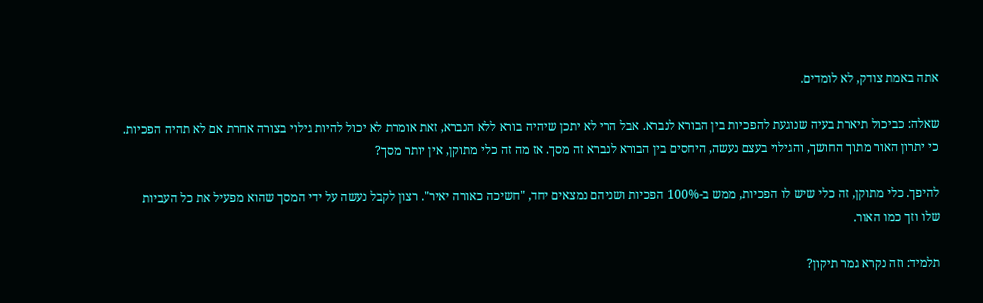אתה באמת צודק, לא לומדים.

שאלה: כביכול תיארת בעיה שנוגעת להפכיות בין הבורא לנברא. אבל הרי לא יתכן שיהיה בורא ללא הנברא, זאת אומרת לא יכול להיות גילוי בצורה אחרת אם לא תהיה הפכיות. כי יתרון האור מתוך החושך, והגילוי בעצם נעשה, היחסים בין הבורא לנברא זה מסך. אז מה זה כלי מתוקן, אין יותר מסך?

להיפך. כלי מתוקן, זה כלי שיש לו הפכיות, ממש ב-100% הפכיות ושניהם נמצאים יחד, "חשיכה כאורה יאיר". רצון לקבל נעשה על ידי המסך שהוא מפעיל את כל העביות שלו וזך כמו האור.

תלמיד: וזה נקרא גמר תיקון?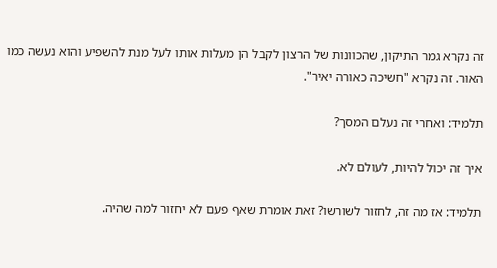זה נקרא גמר התיקון, שהכוונות של הרצון לקבל הן מעלות אותו לעל מנת להשפיע והוא נעשה כמו האור. זה נקרא "חשיכה כאורה יאיר".

תלמיד: ואחרי זה נעלם המסך?

איך זה יכול להיות, לעולם לא.

תלמיד: אז מה זה, לחזור לשורשו? זאת אומרת שאף פעם לא יחזור למה שהיה.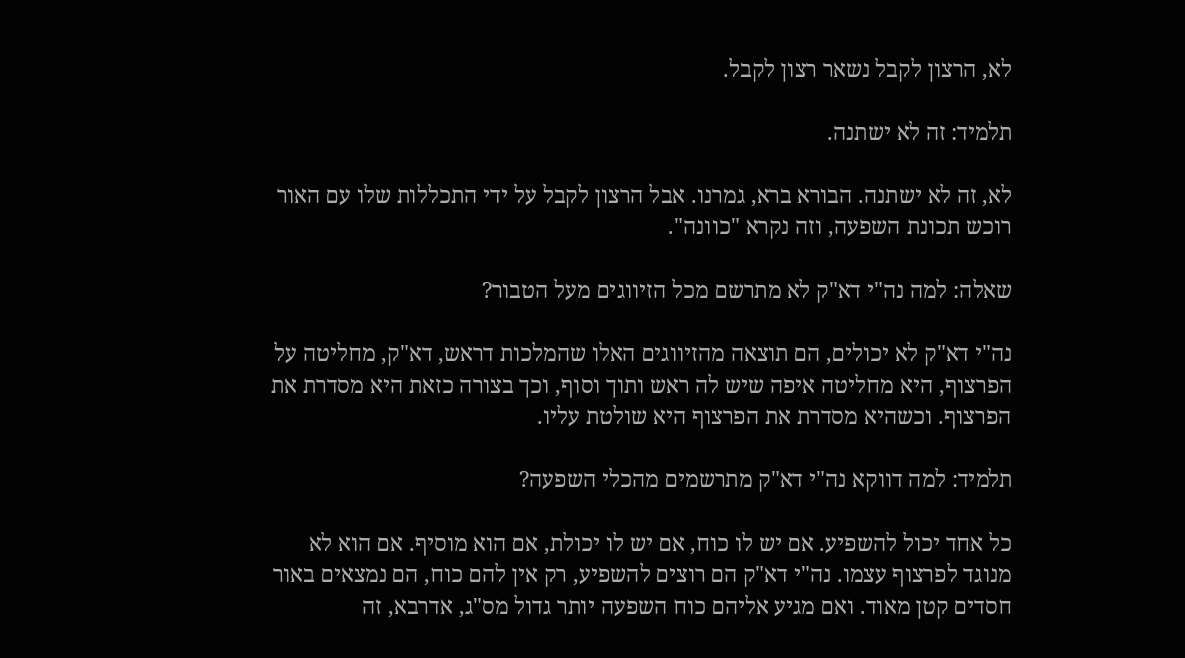לא, הרצון לקבל נשאר רצון לקבל.

תלמיד: זה לא ישתנה.

לא, זה לא ישתנה. הבורא ברא, גמרנו. אבל הרצון לקבל על ידי התכללות שלו עם האור רוכש תכונת השפעה, וזה נקרא "כוונה".

שאלה: למה נה"י דא"ק לא מתרשם מכל הזיווגים מעל הטבור?

נה"י דא"ק לא יכולים, הם תוצאה מהזיווגים האלו שהמלכות דראש, דא"ק, מחליטה על הפרצוף, היא מחליטה איפה שיש לה ראש ותוך וסוף, וכך בצורה כזאת היא מסדרת את הפרצוף. וכשהיא מסדרת את הפרצוף היא שולטת עליו.

תלמיד: למה דווקא נה"י דא"ק מתרשמים מהכלי השפעה?

כל אחד יכול להשפיע. אם יש לו כוח, אם יש לו יכולת, אם הוא מוסיף. אם הוא לא מנוגד לפרצוף עצמו. נה"י דא"ק הם רוצים להשפיע, רק אין להם כוח, הם נמצאים באור חסדים קטן מאוד. ואם מגיע אליהם כוח השפעה יותר גדול מס"ג, אדרבא, זה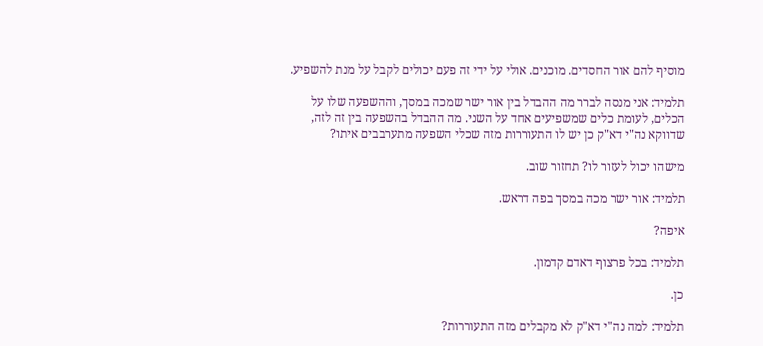מוסיף להם אור החסדים. מוכנים. אולי על ידי זה פעם יכולים לקבל על מנת להשפיע.

תלמיד: אני מנסה לברר מה ההבדל בין אור ישר שמכה במסך, וההשפעה שלו על הכלים, לעומת כלים שמשפיעים אחד על השני. מה ההבדל בהשפעה בין זה לזה, שדווקא נה"י דא"ק כן יש לו התעוררות מזה שכלי השפעה מתערבבים איתו?

מישהו יכול לעזור לו? תחזור שוב.

תלמיד: אור ישר מכה במסך בפה דראש.

איפה?

תלמיד: בכל פרצוף דאדם קדמון.

כן.

תלמיד: למה נה"י דא"ק לא מקבלים מזה התעוררות?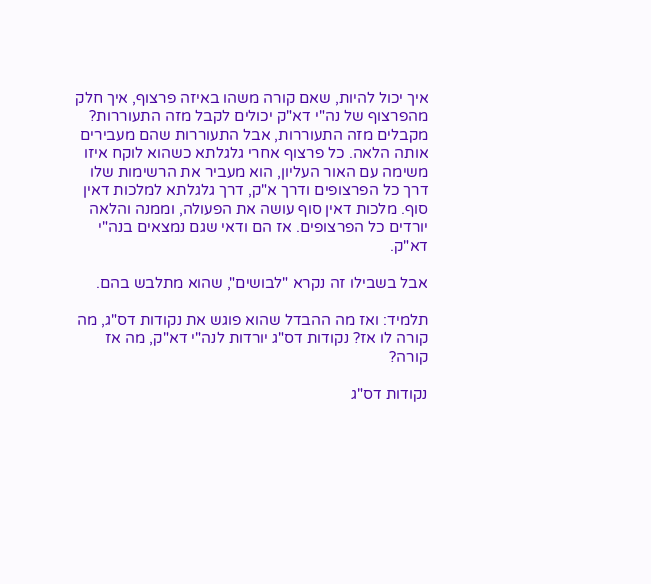איך יכול להיות, שאם קורה משהו באיזה פרצוף, איך חלק מהפרצוף של נה"י דא"ק יכולים לקבל מזה התעוררות? מקבלים מזה התעוררות, אבל התעוררות שהם מעבירים אותה הלאה. כל פרצוף אחרי גלגלתא כשהוא לוקח איזו משימה עם האור העליון, הוא מעביר את הרשימות שלו דרך כל הפרצופים ודרך א"ק, דרך גלגלתא למלכות דאין סוף. מלכות דאין סוף עושה את הפעולה, וממנה והלאה יורדים כל הפרצופים. אז הם ודאי שגם נמצאים בנה"י דא"ק.

אבל בשבילו זה נקרא "לבושים", שהוא מתלבש בהם.

תלמיד: ואז מה ההבדל שהוא פוגש את נקודות דס"ג, מה קורה לו אז? נקודות דס"ג יורדות לנה"י דא"ק, מה אז קורה?

נקודות דס"ג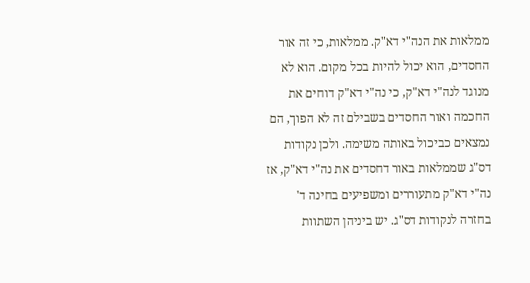ממלאות את הנה"י דא"ק. ממלאות, כי זה אור החסדים, הוא יכול להיות בכל מקום. הוא לא מנוגד לנה"י דא"ק, כי נה"י דא"ק דוחים את החכמה ואור החסדים בשבילם זה לא הפוך, הם נמצאים כביכול באותה משימה. ולכן נקודות דס"ג שממלאות באור דחסדים את נה"י דא"ק, אז נה"י דא"ק מתעוררים ומשפיעים בחינה ד' בחזרה לנקודות דס"ג. יש ביניהן השתוות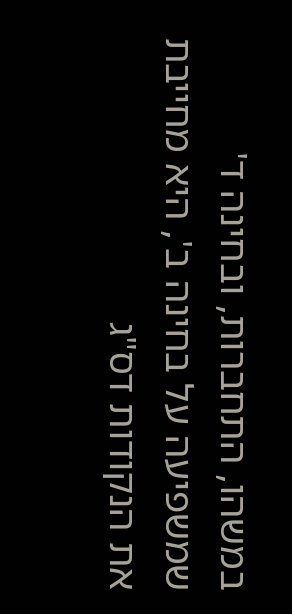במשהו, התחברות, ובחינה ד' שמשפיעה על בחינה ב', היא מחייבת את הנקודות דס"ג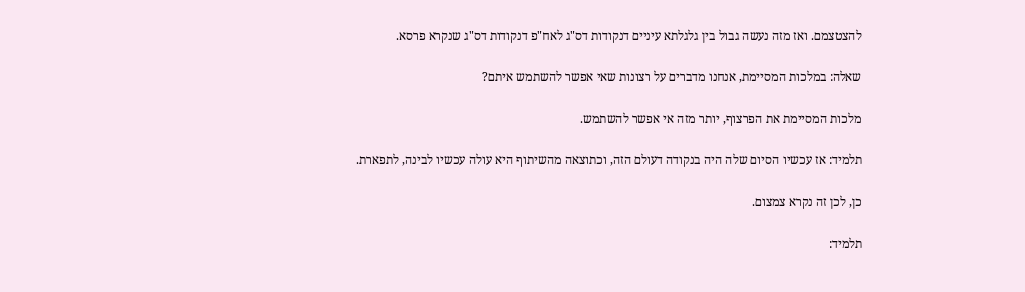להצטצמם. ואז מזה נעשה גבול בין גלגלתא עיניים דנקודות דס"ג לאח"פ דנקודות דס"ג שנקרא פרסא.

שאלה: במלכות המסיימת, אנחנו מדברים על רצונות שאי אפשר להשתמש איתם?

מלכות המסיימת את הפרצוף, יותר מזה אי אפשר להשתמש.

תלמיד: אז עכשיו הסיום שלה היה בנקודה דעולם הזה, וכתוצאה מהשיתוף היא עולה עכשיו לבינה, לתפארת.

כן, לכן זה נקרא צמצום.

תלמיד: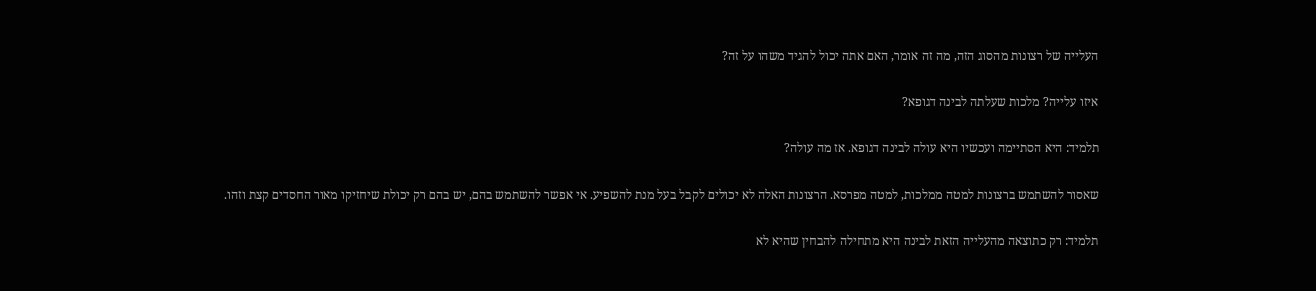העלייה של רצונות מהסוג הזה, מה זה אומר, האם אתה יכול להגיד משהו על זה?

איזו עלייה? מלכות שעלתה לבינה דגופא?

תלמיד: היא הסתיימה ועכשיו היא עולה לבינה דגופא. אז מה עולה?

שאסור להשתמש ברצונות למטה ממלכות, למטה מפרסא. הרצונות האלה לא יכולים לקבל בעל מנת להשפיע. אי אפשר להשתמש בהם, יש בהם רק יכולת שיחזיקו מאור החסדים קצת וזהו.

תלמיד: רק כתוצאה מהעלייה הזאת לבינה היא מתחילה להבחין שהיא לא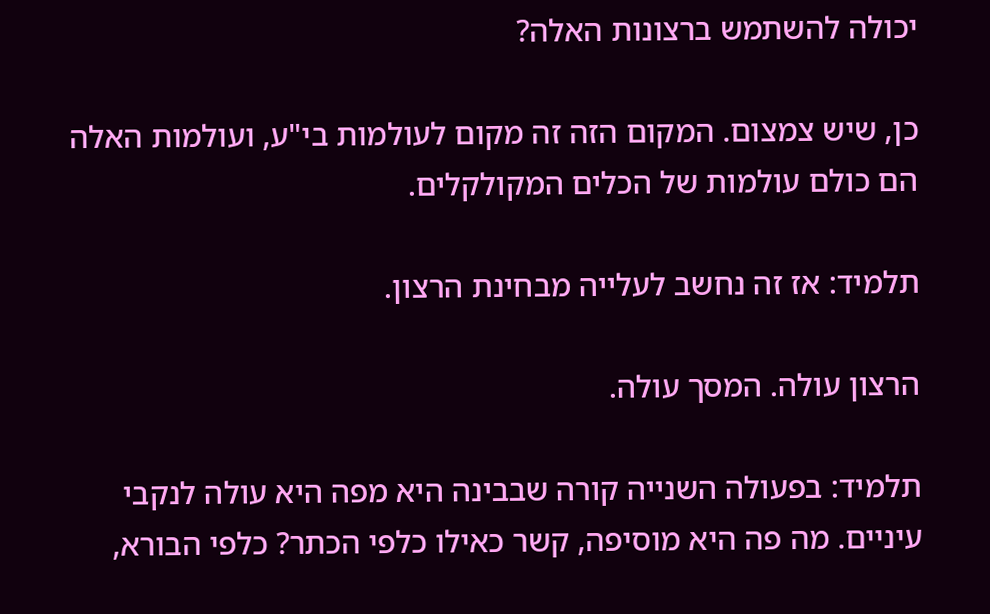יכולה להשתמש ברצונות האלה?

כן, שיש צמצום. המקום הזה זה מקום לעולמות בי"ע, ועולמות האלה הם כולם עולמות של הכלים המקולקלים.

תלמיד: אז זה נחשב לעלייה מבחינת הרצון.

הרצון עולה. המסך עולה.

תלמיד: בפעולה השנייה קורה שבבינה היא מפה היא עולה לנקבי עיניים. מה פה היא מוסיפה, קשר כאילו כלפי הכתר? כלפי הבורא,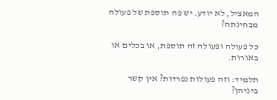המאציל, לא יודע. יש פה תוספת של פעולה מבחינתה?

כל פעולה ופעולה זה תוספת, או בכלים או באורות.

תלמיד: וזה פעולות נפרדות? אין קשר ביניהן?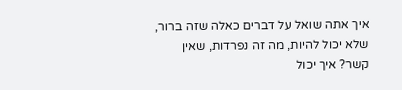איך אתה שואל על דברים כאלה שזה ברור, שלא יכול להיות, מה זה נפרדות, שאין קשר? איך יכול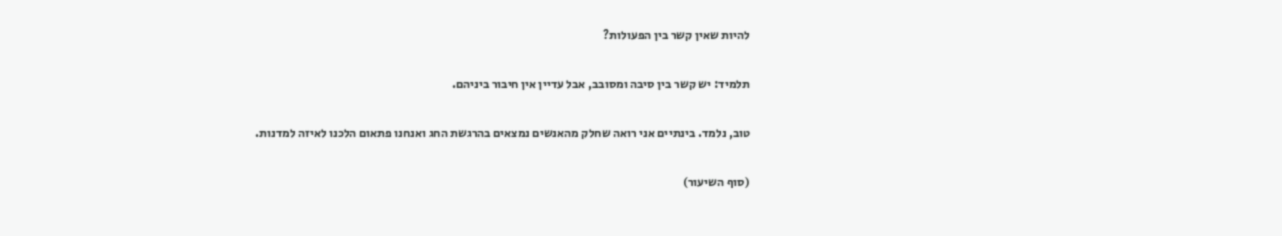להיות שאין קשר בין הפעולות?

תלמיד: יש קשר בין סיבה ומסובב, אבל עדיין אין חיבור ביניהם.

טוב, נלמד. בינתיים אני רואה שחלק מהאנשים נמצאים בהרגשת החג ואנחנו פתאום הלכנו לאיזה למדנות.

(סוף השיעור)